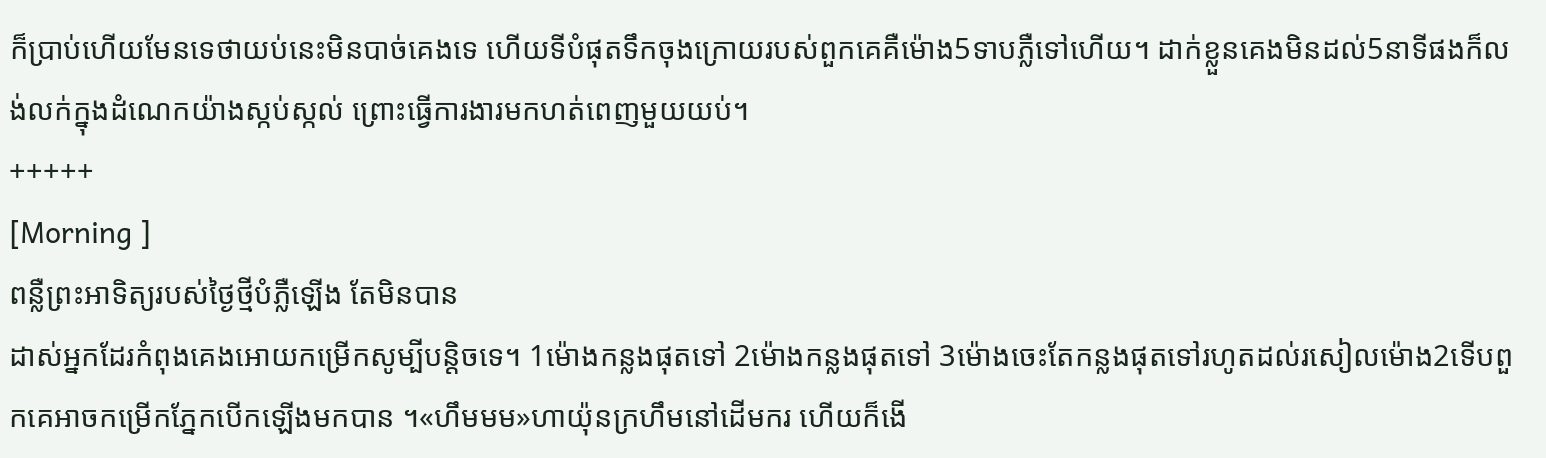ក៏ប្រាប់ហើយមែនទេថាយប់នេះមិនបាច់គេងទេ ហើយទីបំផុតទឹកចុងក្រោយរបស់ពួកគេគឺម៉ោង5ទាបភ្លឺទៅហើយ។ ដាក់ខ្លួនគេងមិនដល់5នាទីផងក៏លង់លក់ក្នុងដំណេកយ៉ាងស្កប់ស្កល់ ព្រោះធ្វើការងារមកហត់ពេញមួយយប់។
+++++
[Morning ]
ពន្លឺព្រះអាទិត្យរបស់ថ្ងៃថ្មីបំភ្លឺឡើង តែមិនបាន
ដាស់អ្នកដែរកំពុងគេងអោយកម្រើកសូម្បីបន្តិចទេ។ 1ម៉ោងកន្លងផុតទៅ 2ម៉ោងកន្លងផុតទៅ 3ម៉ោងចេះតែកន្លងផុតទៅរហូតដល់រសៀលម៉ោង2ទើបពួកគេអាចកម្រើកភ្នែកបើកឡើងមកបាន ។«ហឹមមម»ហាយ៉ុនក្រហឹមនៅដើមករ ហើយក៏ងើ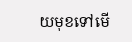យមុខទៅមើ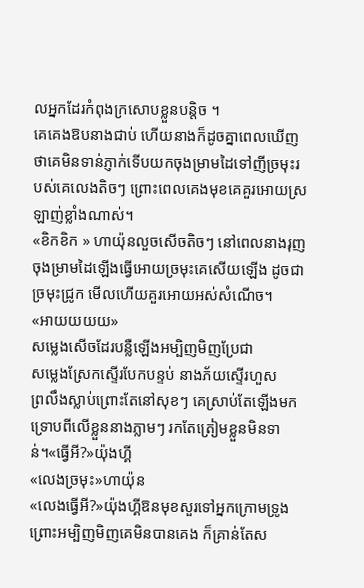លអ្នកដែរកំពុងក្រសោបខ្លួនបន្តិច ។
គេគេងឱបនាងជាប់ ហើយនាងក៏ដូចគ្នាពេលឃើញថាគេមិនទាន់ភ្ញាក់ទើបយកចុងម្រាមដៃទៅញីច្រមុះរបស់គេលេងតិចៗ ព្រោះពេលគេងមុខគេគួរអោយស្រឡាញ់ខ្លាំងណាស់។
«ខិកខិក » ហាយ៉ុនលួចសើចតិចៗ នៅពេលនាងរុញចុងម្រាមដៃឡើងធ្វើអោយច្រមុះគេសើយឡើង ដូចជាច្រមុះជ្រូក មើលហើយគួរអោយអស់សំណើច។
«អាយយយយ»
សម្លេងសើចដែរបន្លឺឡើងអម្បិញមិញប្រែជា
សម្លេងស្រែកស្ទើរបែកបន្ទប់ នាងភ័យស្ទើរហួស
ព្រលឹងស្លាប់ព្រោះតែនៅសុខៗ គេស្រាប់តែឡើងមកទ្រោបពីលើខ្លួននាងភ្លាមៗ រកតែត្រៀមខ្លួនមិនទាន់។«ធ្វើអី?»យ៉ុងហ្គី
«លេងច្រមុះ»ហាយ៉ុន
«លេងធ្វើអី?»យ៉ុងហ្គីឱនមុខសួរទៅអ្នកក្រោមទ្រូង ព្រោះអម្បិញមិញគេមិនបានគេង ក៏គ្រាន់តែស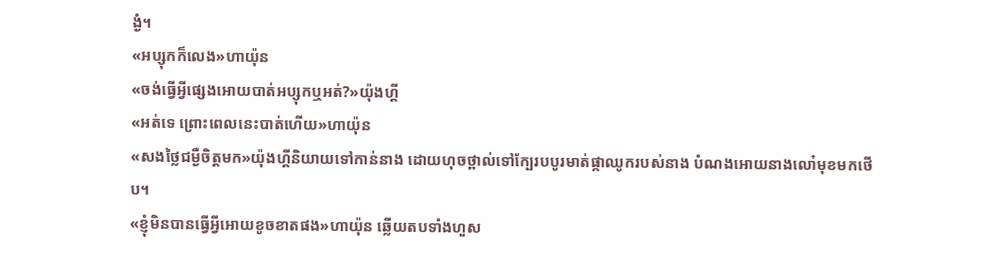ង្ងំ។
«អប្សុកក៏លេង»ហាយ៉ុន
«ចង់ធ្វើអ្វីផ្សេងអោយបាត់អប្សុកឬអត់?»យ៉ុងហ្គី
«អត់ទេ ព្រោះពេលនេះបាត់ហើយ»ហាយ៉ុន
«សងថ្លៃជម្ងឺចិត្តមក»យ៉ុងហ្គីនិយាយទៅកាន់នាង ដោយហុចថ្ពាល់ទៅក្បែរបបូរមាត់ផ្កាឈូករបស់នាង បំណងអោយនាងលោ៎មុខមកថើប។
«ខ្ញុំមិនបានធ្វើអ្វីអោយខូចខាតផង»ហាយ៉ុន ឆ្លើយតបទាំងហួស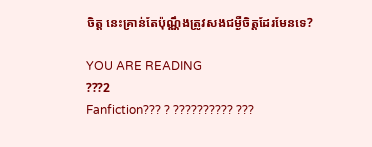ចិត្ត នេះគ្រាន់តែប៉ុណ្ណឹងត្រូវសងជម្ងឺចិត្តដែរមែនទេ?

YOU ARE READING
???2
Fanfiction??? ? ?????????? ???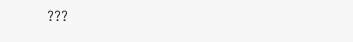???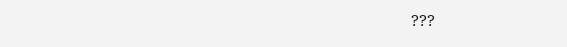???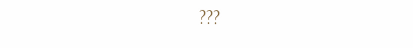???